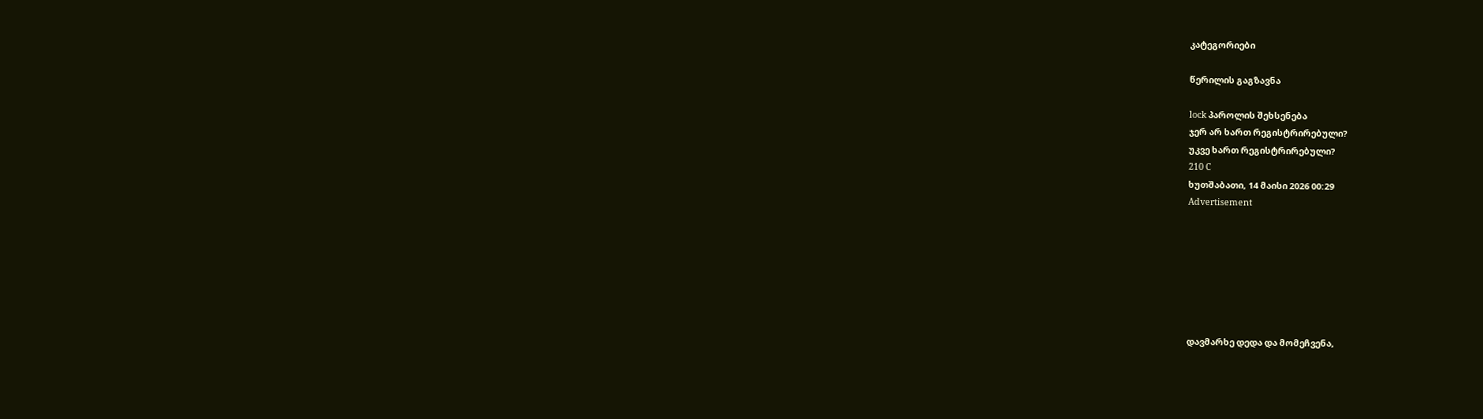კატეგორიები

წერილის გაგზავნა

lock პაროლის შეხსენება
ჯერ არ ხართ რეგისტრირებული?
უკვე ხართ რეგისტრირებული?
210 C
ხუთშაბათი, 14 მაისი 2026 00:29
Advertisement







დავმარხე დედა და მომეჩვენა,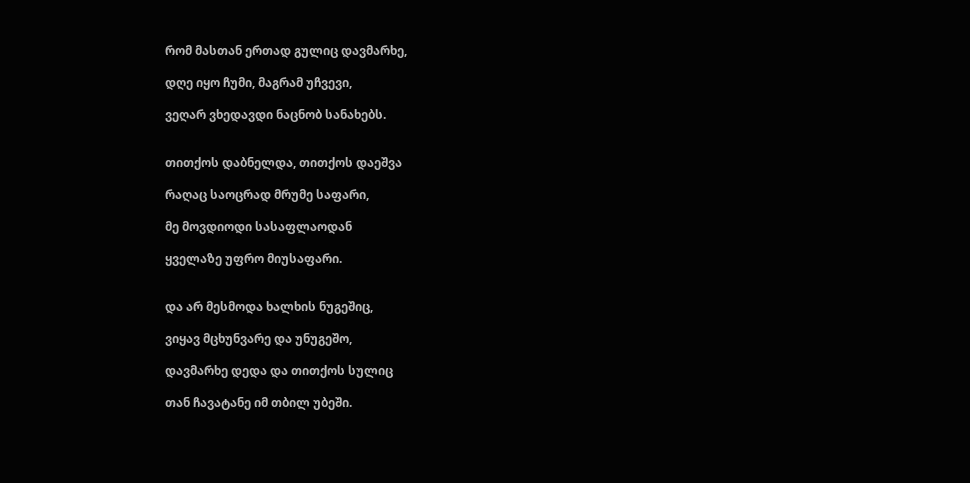რომ მასთან ერთად გულიც დავმარხე,

დღე იყო ჩუმი, მაგრამ უჩვევი,

ვეღარ ვხედავდი ნაცნობ სანახებს.


თითქოს დაბნელდა, თითქოს დაეშვა

რაღაც საოცრად მრუმე საფარი,

მე მოვდიოდი სასაფლაოდან

ყველაზე უფრო მიუსაფარი.


და არ მესმოდა ხალხის ნუგეშიც,

ვიყავ მცხუნვარე და უნუგეშო,

დავმარხე დედა და თითქოს სულიც

თან ჩავატანე იმ თბილ უბეში.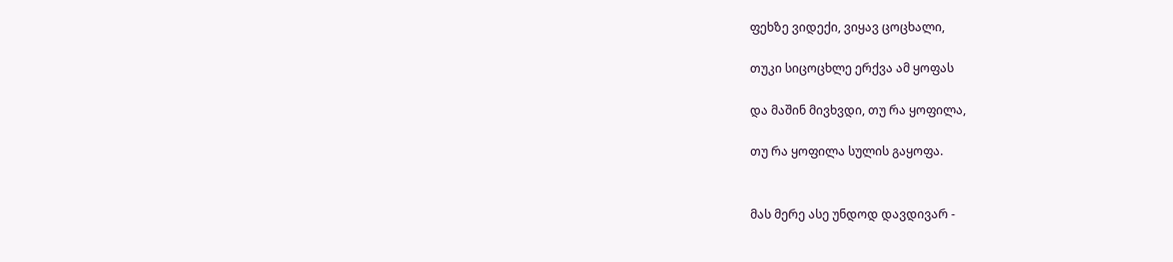ფეხზე ვიდექი, ვიყავ ცოცხალი,

თუკი სიცოცხლე ერქვა ამ ყოფას

და მაშინ მივხვდი, თუ რა ყოფილა,

თუ რა ყოფილა სულის გაყოფა.


მას მერე ასე უნდოდ დავდივარ -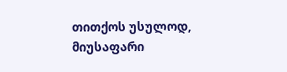თითქოს უსულოდ, მიუსაფარი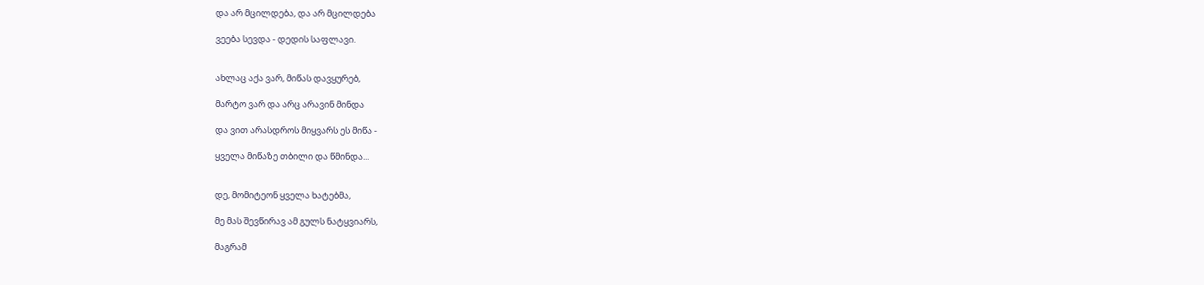და არ მცილდება, და არ მცილდება

ვეება სევდა - დედის საფლავი.


ახლაც აქა ვარ, მიწას დავყურებ,

მარტო ვარ და არც არავინ მინდა

და ვით არასდროს მიყვარს ეს მიწა -

ყველა მიწაზე თბილი და წმინდა...


დე, მომიტეონ ყველა ხატებმა,

მე მას შევწირავ ამ გულს ნატყვიარს,

მაგრამ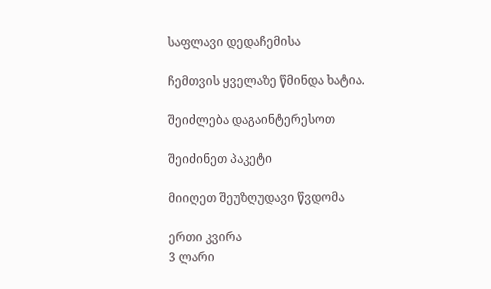საფლავი დედაჩემისა

ჩემთვის ყველაზე წმინდა ხატია.

შეიძლება დაგაინტერესოთ

შეიძინეთ პაკეტი

მიიღეთ შეუზღუდავი წვდომა

ერთი კვირა
3 ლარი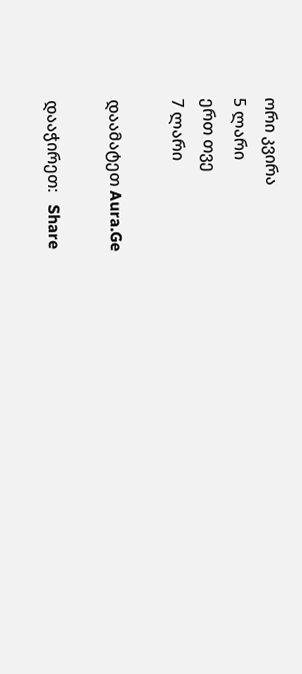ორი კვირა
5 ლარი
ერთ თვე
7 ლარი

დაამატეთ Aura.Ge

დააჭირეთ:   Share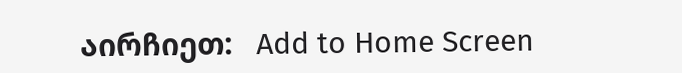აირჩიეთ:   Add to Home Screen